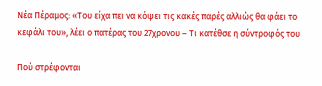Νέα Πέραμος: «Του είχα πει να κόψει τις κακές παρές αλλιώς θα φάει το κεφάλι του», λέει ο πατέρας του 27χρονου – Τι κατέθσε η σύντροφός του

Πού στρέφονται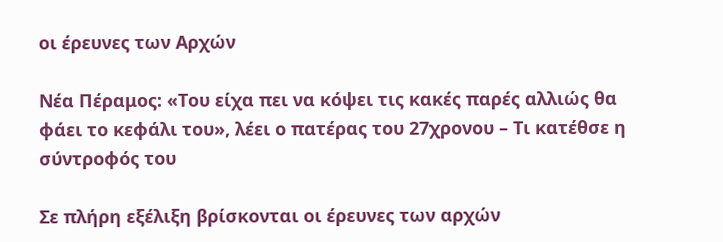οι έρευνες των Αρχών

Νέα Πέραμος: «Του είχα πει να κόψει τις κακές παρές αλλιώς θα φάει το κεφάλι του», λέει ο πατέρας του 27χρονου – Τι κατέθσε η σύντροφός του

Σε πλήρη εξέλιξη βρίσκονται οι έρευνες των αρχών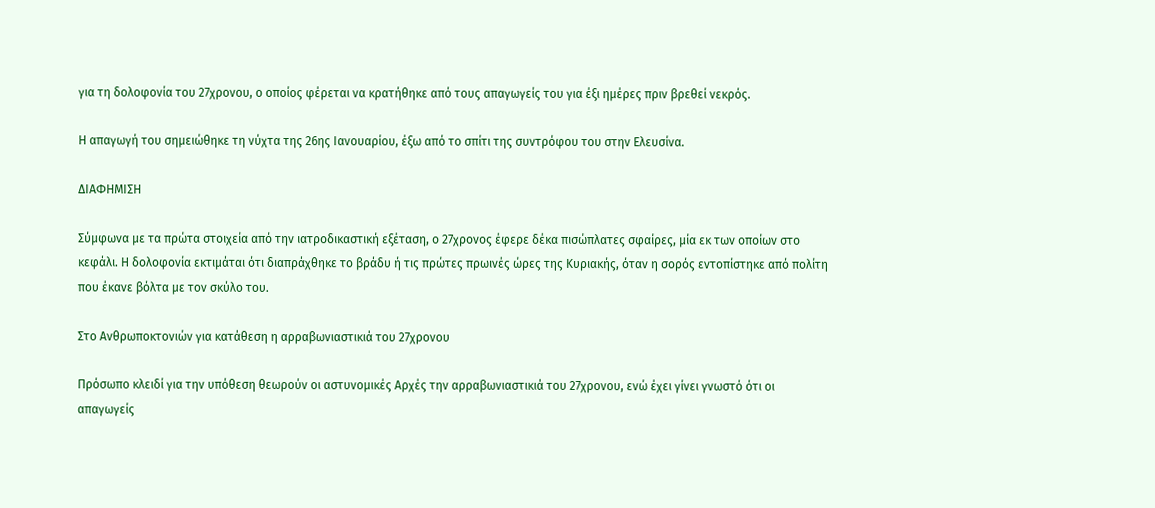για τη δολοφονία του 27χρονου, ο οποίος φέρεται να κρατήθηκε από τους απαγωγείς του για έξι ημέρες πριν βρεθεί νεκρός.

Η απαγωγή του σημειώθηκε τη νύχτα της 26ης Ιανουαρίου, έξω από το σπίτι της συντρόφου του στην Ελευσίνα.

ΔΙΑΦΗΜΙΣΗ

Σύμφωνα με τα πρώτα στοιχεία από την ιατροδικαστική εξέταση, ο 27χρονος έφερε δέκα πισώπλατες σφαίρες, μία εκ των οποίων στο κεφάλι. Η δολοφονία εκτιμάται ότι διαπράχθηκε το βράδυ ή τις πρώτες πρωινές ώρες της Κυριακής, όταν η σορός εντοπίστηκε από πολίτη που έκανε βόλτα με τον σκύλο του.

Στο Ανθρωποκτονιών για κατάθεση η αρραβωνιαστικιά του 27χρονου

Πρόσωπο κλειδί για την υπόθεση θεωρούν οι αστυνομικές Αρχές την αρραβωνιαστικιά του 27χρονου, ενώ έχει γίνει γνωστό ότι οι απαγωγείς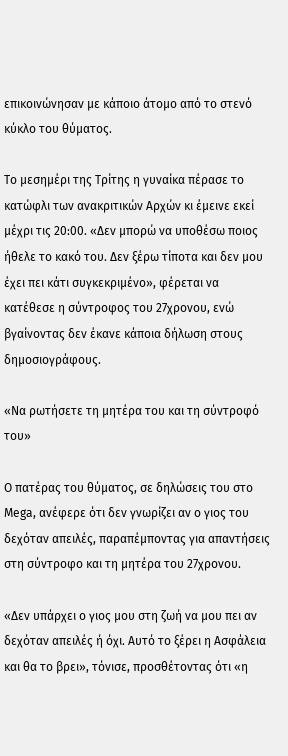επικοινώνησαν με κάποιο άτομο από το στενό κύκλο του θύματος.

Το μεσημέρι της Τρίτης η γυναίκα πέρασε το κατώφλι των ανακριτικών Αρχών κι έμεινε εκεί μέχρι τις 20:00. «Δεν μπορώ να υποθέσω ποιος ήθελε το κακό του. Δεν ξέρω τίποτα και δεν μου έχει πει κάτι συγκεκριμένο», φέρεται να κατέθεσε η σύντροφος του 27χρονου, ενώ βγαίνοντας δεν έκανε κάποια δήλωση στους δημοσιογράφους.

«Να ρωτήσετε τη μητέρα του και τη σύντροφό του»

Ο πατέρας του θύματος, σε δηλώσεις του στο Mega, ανέφερε ότι δεν γνωρίζει αν ο γιος του δεχόταν απειλές, παραπέμποντας για απαντήσεις στη σύντροφο και τη μητέρα του 27χρονου.

«Δεν υπάρχει ο γιος μου στη ζωή να μου πει αν δεχόταν απειλές ή όχι. Αυτό το ξέρει η Ασφάλεια και θα το βρει», τόνισε, προσθέτοντας ότι «η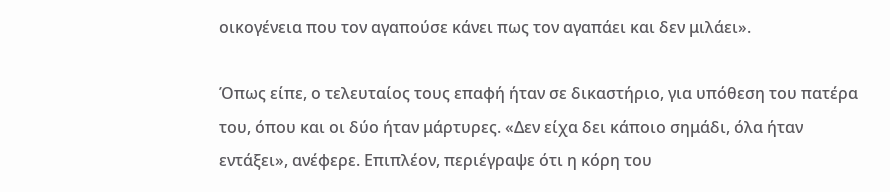οικογένεια που τον αγαπούσε κάνει πως τον αγαπάει και δεν μιλάει».

Όπως είπε, ο τελευταίος τους επαφή ήταν σε δικαστήριο, για υπόθεση του πατέρα του, όπου και οι δύο ήταν μάρτυρες. «Δεν είχα δει κάποιο σημάδι, όλα ήταν εντάξει», ανέφερε. Επιπλέον, περιέγραψε ότι η κόρη του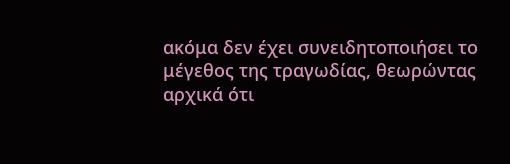ακόμα δεν έχει συνειδητοποιήσει το μέγεθος της τραγωδίας, θεωρώντας αρχικά ότι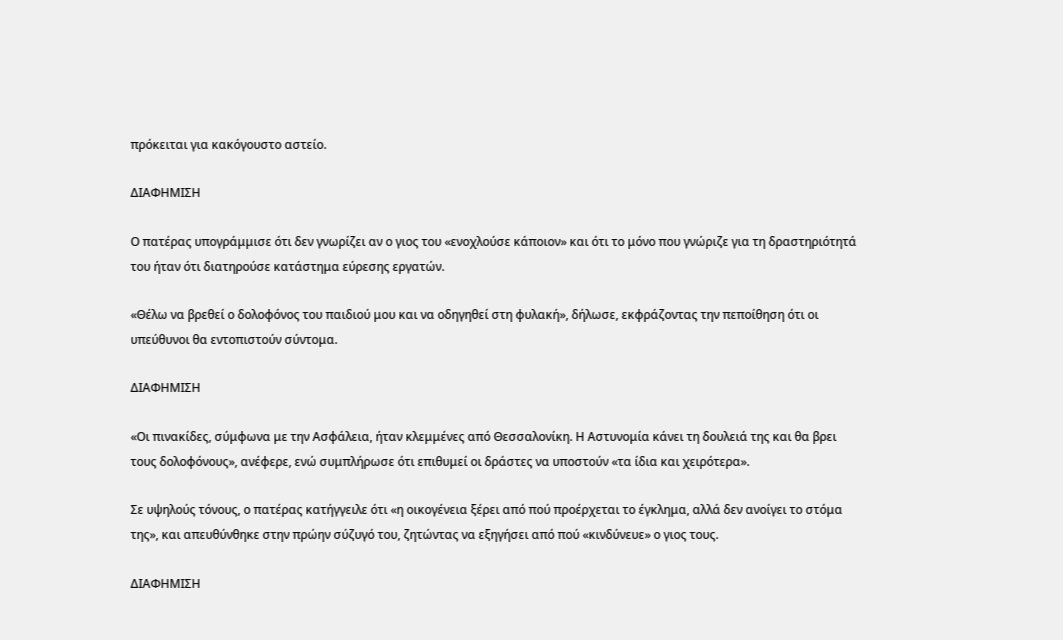πρόκειται για κακόγουστο αστείο.

ΔΙΑΦΗΜΙΣΗ

Ο πατέρας υπογράμμισε ότι δεν γνωρίζει αν ο γιος του «ενοχλούσε κάποιον» και ότι το μόνο που γνώριζε για τη δραστηριότητά του ήταν ότι διατηρούσε κατάστημα εύρεσης εργατών.

«Θέλω να βρεθεί ο δολοφόνος του παιδιού μου και να οδηγηθεί στη φυλακή», δήλωσε, εκφράζοντας την πεποίθηση ότι οι υπεύθυνοι θα εντοπιστούν σύντομα.

ΔΙΑΦΗΜΙΣΗ

«Οι πινακίδες, σύμφωνα με την Ασφάλεια, ήταν κλεμμένες από Θεσσαλονίκη. Η Αστυνομία κάνει τη δουλειά της και θα βρει τους δολοφόνους», ανέφερε, ενώ συμπλήρωσε ότι επιθυμεί οι δράστες να υποστούν «τα ίδια και χειρότερα».

Σε υψηλούς τόνους, ο πατέρας κατήγγειλε ότι «η οικογένεια ξέρει από πού προέρχεται το έγκλημα, αλλά δεν ανοίγει το στόμα της», και απευθύνθηκε στην πρώην σύζυγό του, ζητώντας να εξηγήσει από πού «κινδύνευε» ο γιος τους.

ΔΙΑΦΗΜΙΣΗ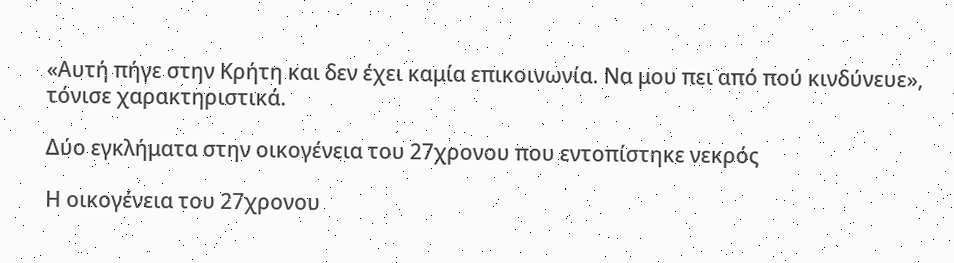«Αυτή πήγε στην Κρήτη και δεν έχει καμία επικοινωνία. Να μου πει από πού κινδύνευε», τόνισε χαρακτηριστικά.

Δύο εγκλήματα στην οικογένεια του 27χρονου που εντοπίστηκε νεκρός

Η οικογένεια του 27χρονου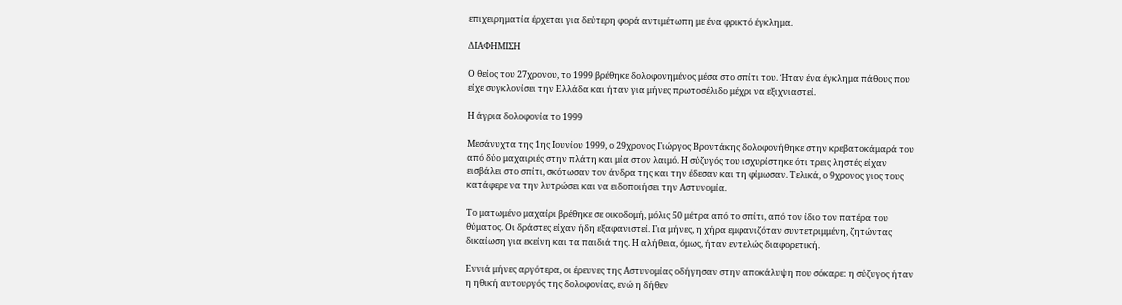επιχειρηματία έρχεται για δεύτερη φορά αντιμέτωπη με ένα φρικτό έγκλημα.

ΔΙΑΦΗΜΙΣΗ

Ο θείος του 27χρονου, το 1999 βρέθηκε δολοφονημένος μέσα στο σπίτι του. Ήταν ένα έγκλημα πάθους που είχε συγκλονίσει την Ελλάδα και ήταν για μήνες πρωτοσέλιδο μέχρι να εξιχνιαστεί.

Η άγρια δολοφονία το 1999

Μεσάνυχτα της 1ης Ιουνίου 1999, ο 29χρονος Γιώργος Βροντάκης δολοφονήθηκε στην κρεβατοκάμαρά του από δύο μαχαιριές στην πλάτη και μία στον λαιμό. Η σύζυγός του ισχυρίστηκε ότι τρεις ληστές είχαν εισβάλει στο σπίτι, σκότωσαν τον άνδρα της και την έδεσαν και τη φίμωσαν. Τελικά, ο 9χρονος γιος τους κατάφερε να την λυτρώσει και να ειδοποιήσει την Αστυνομία.

Το ματωμένο μαχαίρι βρέθηκε σε οικοδομή, μόλις 50 μέτρα από το σπίτι, από τον ίδιο τον πατέρα του θύματος. Οι δράστες είχαν ήδη εξαφανιστεί. Για μήνες, η χήρα εμφανιζόταν συντετριμμένη, ζητώντας δικαίωση για εκείνη και τα παιδιά της. Η αλήθεια, όμως, ήταν εντελώς διαφορετική.

Εννιά μήνες αργότερα, οι έρευνες της Αστυνομίας οδήγησαν στην αποκάλυψη που σόκαρε: η σύζυγος ήταν η ηθική αυτουργός της δολοφονίας, ενώ η δήθεν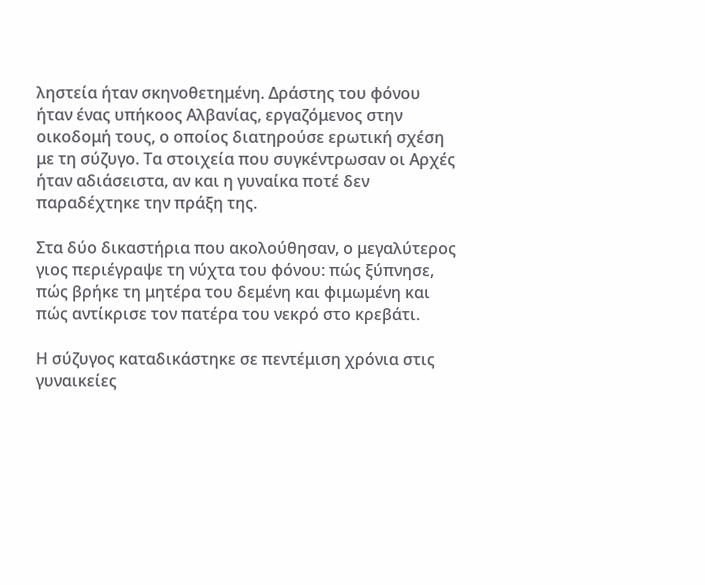ληστεία ήταν σκηνοθετημένη. Δράστης του φόνου ήταν ένας υπήκοος Αλβανίας, εργαζόμενος στην οικοδομή τους, ο οποίος διατηρούσε ερωτική σχέση με τη σύζυγο. Τα στοιχεία που συγκέντρωσαν οι Αρχές ήταν αδιάσειστα, αν και η γυναίκα ποτέ δεν παραδέχτηκε την πράξη της.

Στα δύο δικαστήρια που ακολούθησαν, ο μεγαλύτερος γιος περιέγραψε τη νύχτα του φόνου: πώς ξύπνησε, πώς βρήκε τη μητέρα του δεμένη και φιμωμένη και πώς αντίκρισε τον πατέρα του νεκρό στο κρεβάτι.

Η σύζυγος καταδικάστηκε σε πεντέμιση χρόνια στις γυναικείες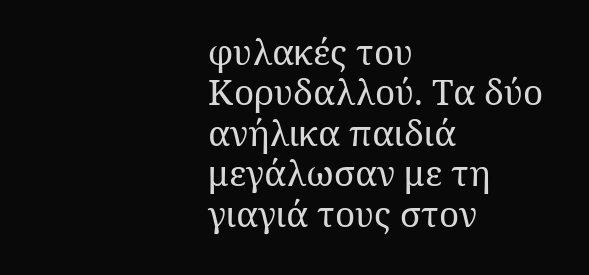φυλακές του Κορυδαλλού. Τα δύο ανήλικα παιδιά μεγάλωσαν με τη γιαγιά τους στον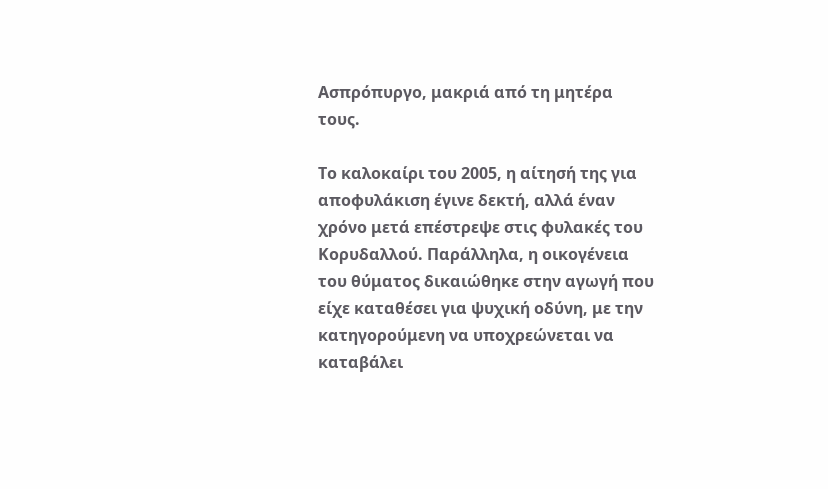Ασπρόπυργο, μακριά από τη μητέρα τους.

Το καλοκαίρι του 2005, η αίτησή της για αποφυλάκιση έγινε δεκτή, αλλά έναν χρόνο μετά επέστρεψε στις φυλακές του Κορυδαλλού. Παράλληλα, η οικογένεια του θύματος δικαιώθηκε στην αγωγή που είχε καταθέσει για ψυχική οδύνη, με την κατηγορούμενη να υποχρεώνεται να καταβάλει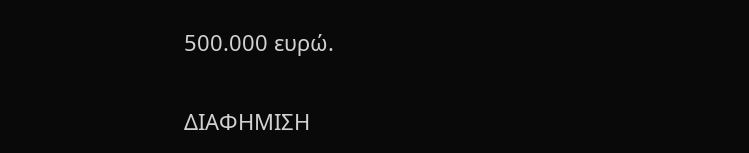500.000 ευρώ.

ΔΙΑΦΗΜΙΣΗ